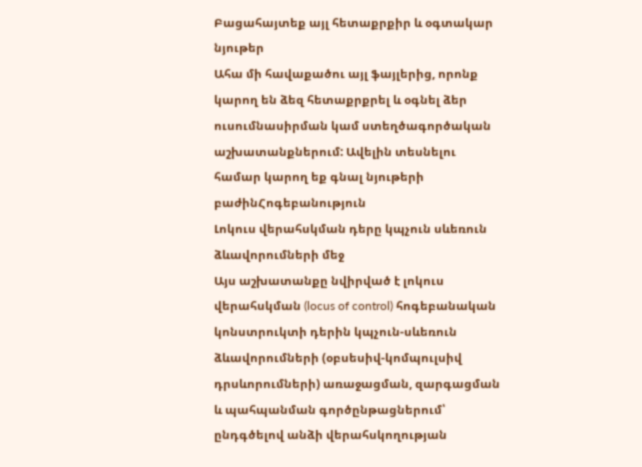Բացահայտեք այլ հետաքրքիր և օգտակար նյութեր
Ահա մի հավաքածու այլ ֆայլերից, որոնք կարող են ձեզ հետաքրքրել և օգնել ձեր ուսումնասիրման կամ ստեղծագործական աշխատանքներում: Ավելին տեսնելու համար կարող եք գնալ նյութերի բաժինՀոգեբանություն
Լոկուս վերահսկման դերը կպչուն սևեռուն ձևավորումների մեջ
Այս աշխատանքը նվիրված է լոկուս վերահսկման (locus of control) հոգեբանական կոնստրուկտի դերին կպչուն-սևեռուն ձևավորումների (օբսեսիվ-կոմպուլսիվ դրսևորումների) առաջացման, զարգացման և պահպանման գործընթացներում՝ ընդգծելով անձի վերահսկողության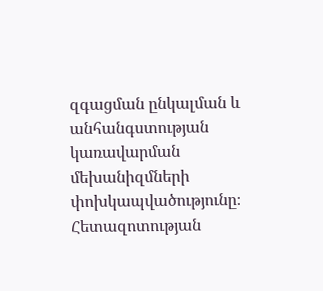զգացման ընկալման և անհանգստության կառավարման մեխանիզմների փոխկապվածությունը։ Հետազոտության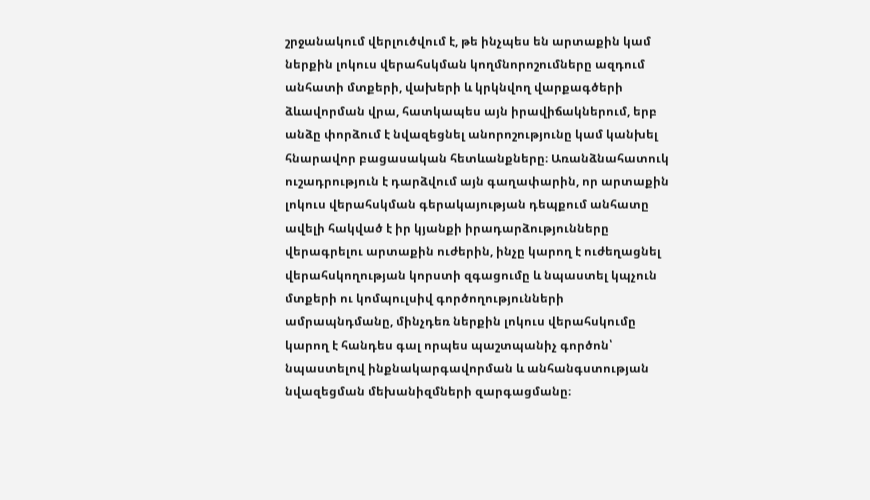շրջանակում վերլուծվում է, թե ինչպես են արտաքին կամ ներքին լոկուս վերահսկման կողմնորոշումները ազդում անհատի մտքերի, վախերի և կրկնվող վարքագծերի ձևավորման վրա, հատկապես այն իրավիճակներում, երբ անձը փորձում է նվազեցնել անորոշությունը կամ կանխել հնարավոր բացասական հետևանքները։ Առանձնահատուկ ուշադրություն է դարձվում այն գաղափարին, որ արտաքին լոկուս վերահսկման գերակայության դեպքում անհատը ավելի հակված է իր կյանքի իրադարձությունները վերագրելու արտաքին ուժերին, ինչը կարող է ուժեղացնել վերահսկողության կորստի զգացումը և նպաստել կպչուն մտքերի ու կոմպուլսիվ գործողությունների ամրապնդմանը, մինչդեռ ներքին լոկուս վերահսկումը կարող է հանդես գալ որպես պաշտպանիչ գործոն՝ նպաստելով ինքնակարգավորման և անհանգստության նվազեցման մեխանիզմների զարգացմանը։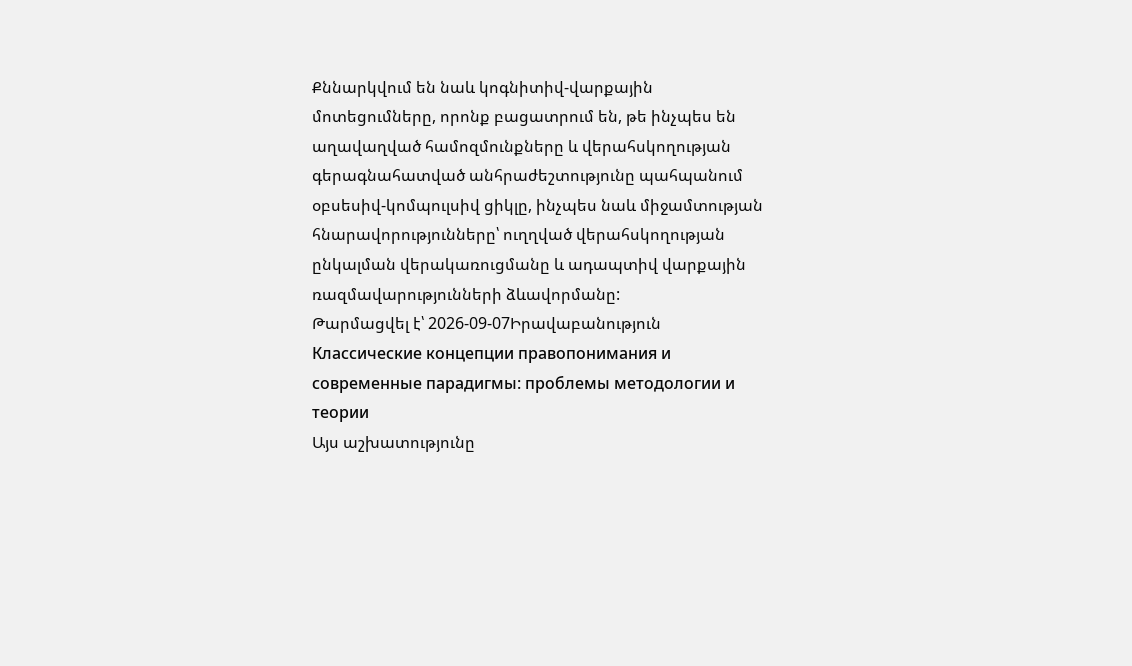Քննարկվում են նաև կոգնիտիվ-վարքային մոտեցումները, որոնք բացատրում են, թե ինչպես են աղավաղված համոզմունքները և վերահսկողության գերագնահատված անհրաժեշտությունը պահպանում օբսեսիվ-կոմպուլսիվ ցիկլը, ինչպես նաև միջամտության հնարավորությունները՝ ուղղված վերահսկողության ընկալման վերակառուցմանը և ադապտիվ վարքային ռազմավարությունների ձևավորմանը:
Թարմացվել է՝ 2026-09-07Իրավաբանություն
Классические концепции правопонимания и современные парадигмы: проблемы методологии и теории
Այս աշխատությունը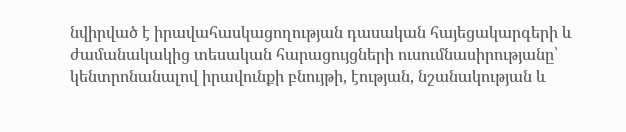նվիրված է իրավահասկացողության դասական հայեցակարգերի և ժամանակակից տեսական հարացույցների ուսումնասիրությանը՝ կենտրոնանալով իրավունքի բնույթի, էության, նշանակության և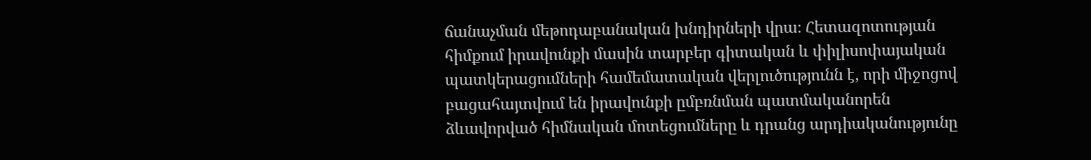ճանաչման մեթոդաբանական խնդիրների վրա։ Հետազոտության հիմքում իրավունքի մասին տարբեր գիտական և փիլիսոփայական պատկերացումների համեմատական վերլուծությունն է, որի միջոցով բացահայտվում են իրավունքի ըմբռնման պատմականորեն ձևավորված հիմնական մոտեցումները և դրանց արդիականությունը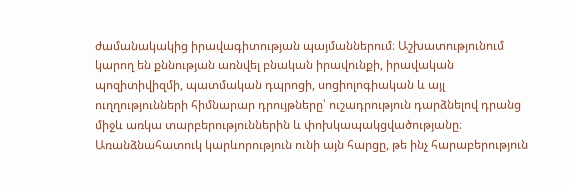ժամանակակից իրավագիտության պայմաններում։ Աշխատությունում կարող են քննության առնվել բնական իրավունքի, իրավական պոզիտիվիզմի, պատմական դպրոցի, սոցիոլոգիական և այլ ուղղությունների հիմնարար դրույթները՝ ուշադրություն դարձնելով դրանց միջև առկա տարբերություններին և փոխկապակցվածությանը։ Առանձնահատուկ կարևորություն ունի այն հարցը, թե ինչ հարաբերություն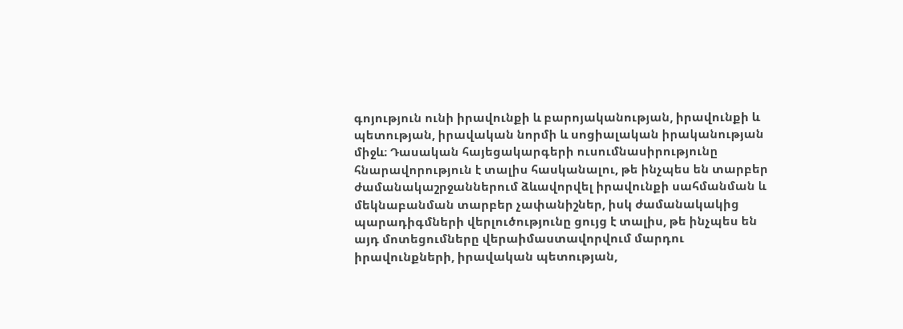գոյություն ունի իրավունքի և բարոյականության, իրավունքի և պետության, իրավական նորմի և սոցիալական իրականության միջև։ Դասական հայեցակարգերի ուսումնասիրությունը հնարավորություն է տալիս հասկանալու, թե ինչպես են տարբեր ժամանակաշրջաններում ձևավորվել իրավունքի սահմանման և մեկնաբանման տարբեր չափանիշներ, իսկ ժամանակակից պարադիգմների վերլուծությունը ցույց է տալիս, թե ինչպես են այդ մոտեցումները վերաիմաստավորվում մարդու իրավունքների, իրավական պետության,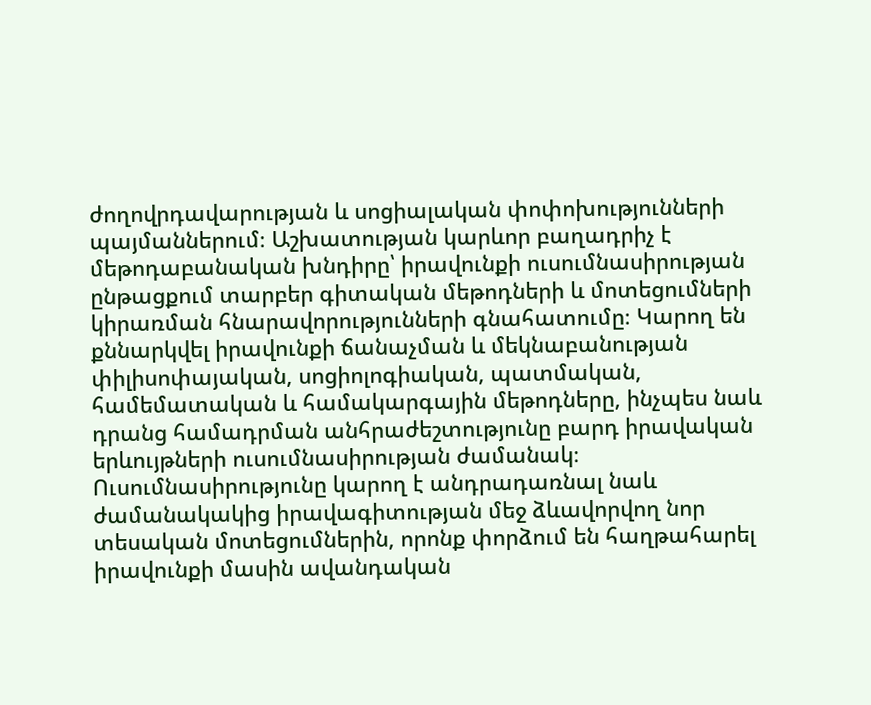ժողովրդավարության և սոցիալական փոփոխությունների պայմաններում։ Աշխատության կարևոր բաղադրիչ է մեթոդաբանական խնդիրը՝ իրավունքի ուսումնասիրության ընթացքում տարբեր գիտական մեթոդների և մոտեցումների կիրառման հնարավորությունների գնահատումը։ Կարող են քննարկվել իրավունքի ճանաչման և մեկնաբանության փիլիսոփայական, սոցիոլոգիական, պատմական, համեմատական և համակարգային մեթոդները, ինչպես նաև դրանց համադրման անհրաժեշտությունը բարդ իրավական երևույթների ուսումնասիրության ժամանակ։ Ուսումնասիրությունը կարող է անդրադառնալ նաև ժամանակակից իրավագիտության մեջ ձևավորվող նոր տեսական մոտեցումներին, որոնք փորձում են հաղթահարել իրավունքի մասին ավանդական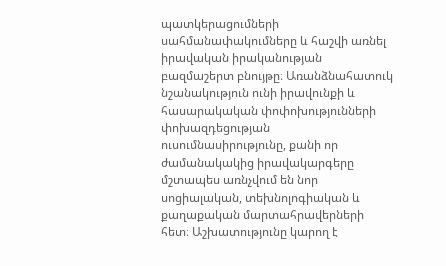պատկերացումների սահմանափակումները և հաշվի առնել իրավական իրականության բազմաշերտ բնույթը։ Առանձնահատուկ նշանակություն ունի իրավունքի և հասարակական փոփոխությունների փոխազդեցության ուսումնասիրությունը, քանի որ ժամանակակից իրավակարգերը մշտապես առնչվում են նոր սոցիալական, տեխնոլոգիական և քաղաքական մարտահրավերների հետ։ Աշխատությունը կարող է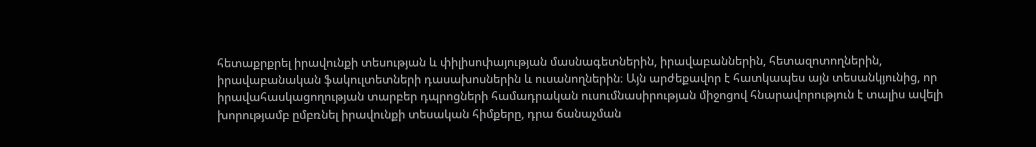հետաքրքրել իրավունքի տեսության և փիլիսոփայության մասնագետներին, իրավաբաններին, հետազոտողներին, իրավաբանական ֆակուլտետների դասախոսներին և ուսանողներին։ Այն արժեքավոր է հատկապես այն տեսանկյունից, որ իրավահասկացողության տարբեր դպրոցների համադրական ուսումնասիրության միջոցով հնարավորություն է տալիս ավելի խորությամբ ըմբռնել իրավունքի տեսական հիմքերը, դրա ճանաչման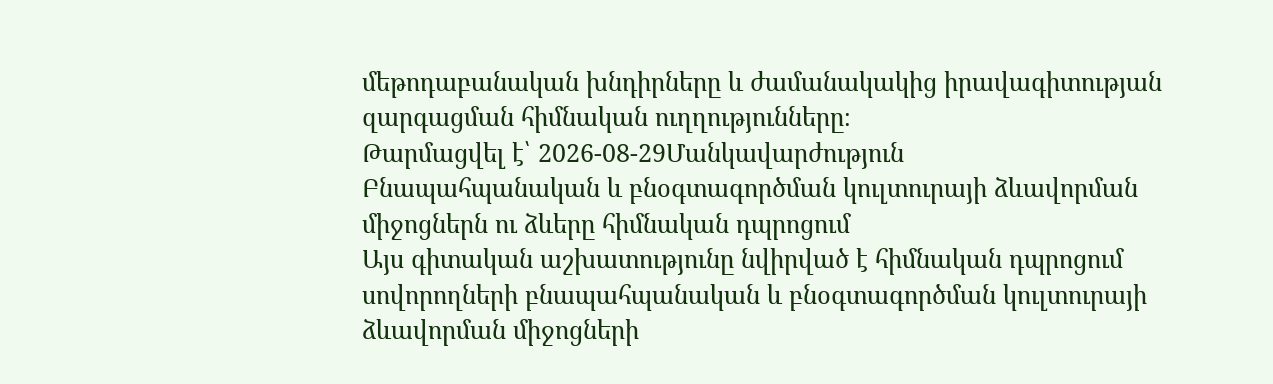մեթոդաբանական խնդիրները և ժամանակակից իրավագիտության զարգացման հիմնական ուղղությունները։
Թարմացվել է՝ 2026-08-29Մանկավարժություն
Բնապահպանական և բնօգտագործման կուլտուրայի ձևավորման միջոցներն ու ձևերը հիմնական դպրոցում
Այս գիտական աշխատությունը նվիրված է հիմնական դպրոցում սովորողների բնապահպանական և բնօգտագործման կուլտուրայի ձևավորման միջոցների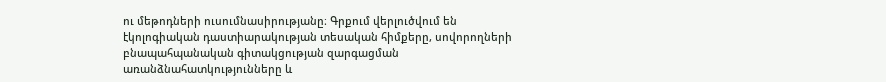ու մեթոդների ուսումնասիրությանը։ Գրքում վերլուծվում են էկոլոգիական դաստիարակության տեսական հիմքերը, սովորողների բնապահպանական գիտակցության զարգացման առանձնահատկությունները և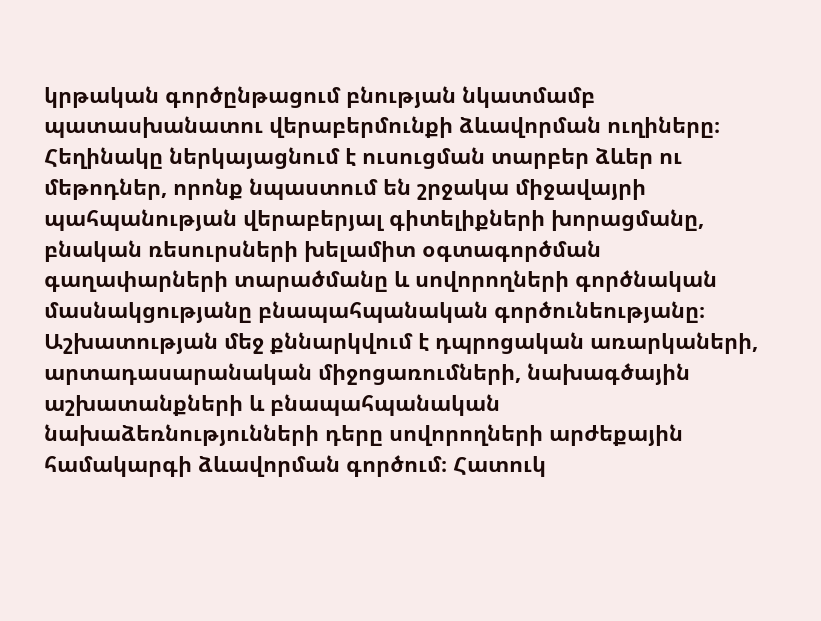կրթական գործընթացում բնության նկատմամբ պատասխանատու վերաբերմունքի ձևավորման ուղիները։ Հեղինակը ներկայացնում է ուսուցման տարբեր ձևեր ու մեթոդներ, որոնք նպաստում են շրջակա միջավայրի պահպանության վերաբերյալ գիտելիքների խորացմանը, բնական ռեսուրսների խելամիտ օգտագործման գաղափարների տարածմանը և սովորողների գործնական մասնակցությանը բնապահպանական գործունեությանը։ Աշխատության մեջ քննարկվում է դպրոցական առարկաների, արտադասարանական միջոցառումների, նախագծային աշխատանքների և բնապահպանական նախաձեռնությունների դերը սովորողների արժեքային համակարգի ձևավորման գործում։ Հատուկ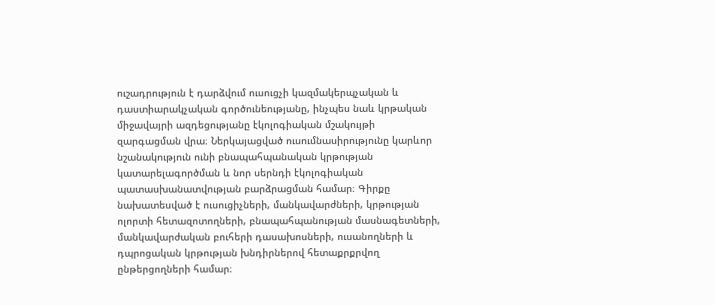ուշադրություն է դարձվում ուսուցչի կազմակերպչական և դաստիարակչական գործունեությանը, ինչպես նաև կրթական միջավայրի ազդեցությանը էկոլոգիական մշակույթի զարգացման վրա։ Ներկայացված ուսումնասիրությունը կարևոր նշանակություն ունի բնապահպանական կրթության կատարելագործման և նոր սերնդի էկոլոգիական պատասխանատվության բարձրացման համար։ Գիրքը նախատեսված է ուսուցիչների, մանկավարժների, կրթության ոլորտի հետազոտողների, բնապահպանության մասնագետների, մանկավարժական բուհերի դասախոսների, ուսանողների և դպրոցական կրթության խնդիրներով հետաքրքրվող ընթերցողների համար։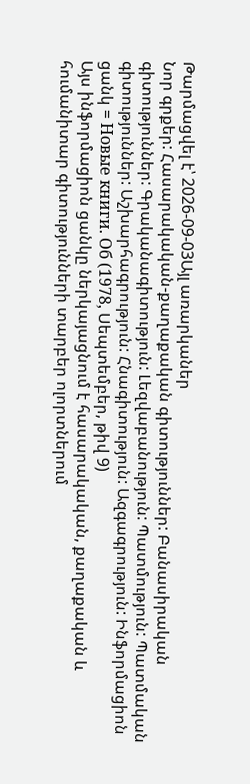Թարմացվել է՝ 2026-09-03Այլ առարկաներ
Նոր գրքեր: Հասարակական-քաղաքական գիտություններ: Բանասիրական գիտություններ: Գրականագիտություն: Լեզվաբանություն: Պատմություն: Պատմական գիտություններ: Աշխարհագրություն: Հնագիտություն: Ազգագրություն: Ինֆորմացիոն ցանկ = Новые книги. Об (1978, Սեպտեմբեր, թիվ 9)
Այս ինֆորմացիոն ցանկը ներկայացնում է հասարակական, քաղաքական և հումանիտար գիտությունների տարբեր ոլորտներում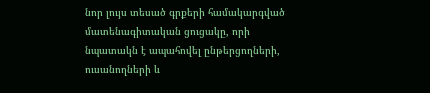նոր լույս տեսած գրքերի համակարգված մատենագիտական ցուցակը, որի նպատակն է ապահովել ընթերցողների, ուսանողների և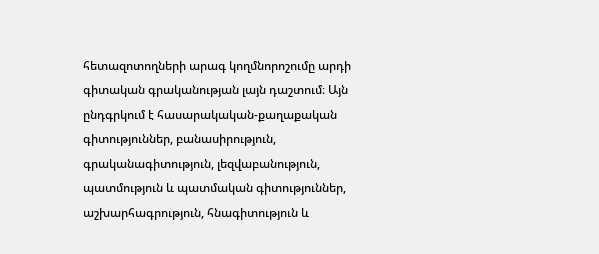հետազոտողների արագ կողմնորոշումը արդի գիտական գրականության լայն դաշտում։ Այն ընդգրկում է հասարակական-քաղաքական գիտություններ, բանասիրություն, գրականագիտություն, լեզվաբանություն, պատմություն և պատմական գիտություններ, աշխարհագրություն, հնագիտություն և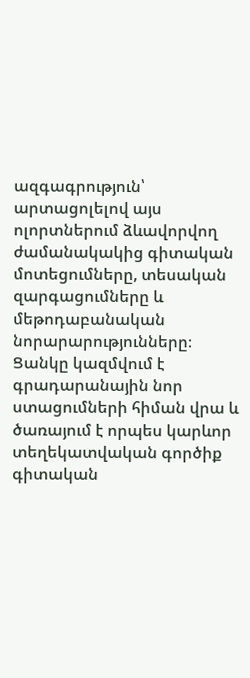ազգագրություն՝ արտացոլելով այս ոլորտներում ձևավորվող ժամանակակից գիտական մոտեցումները, տեսական զարգացումները և մեթոդաբանական նորարարությունները։ Ցանկը կազմվում է գրադարանային նոր ստացումների հիման վրա և ծառայում է որպես կարևոր տեղեկատվական գործիք գիտական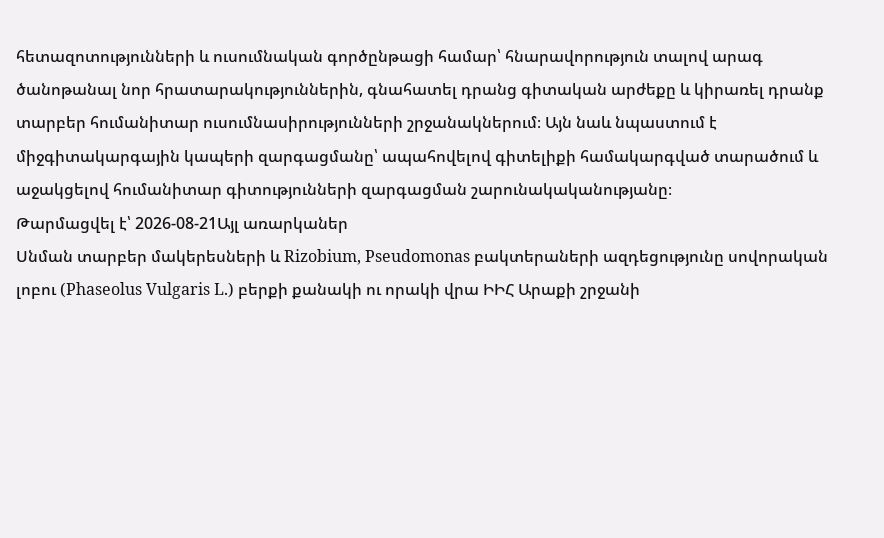հետազոտությունների և ուսումնական գործընթացի համար՝ հնարավորություն տալով արագ ծանոթանալ նոր հրատարակություններին, գնահատել դրանց գիտական արժեքը և կիրառել դրանք տարբեր հումանիտար ուսումնասիրությունների շրջանակներում։ Այն նաև նպաստում է միջգիտակարգային կապերի զարգացմանը՝ ապահովելով գիտելիքի համակարգված տարածում և աջակցելով հումանիտար գիտությունների զարգացման շարունակականությանը։
Թարմացվել է՝ 2026-08-21Այլ առարկաներ
Սնման տարբեր մակերեսների և Rizobium, Pseudomonas բակտերաների ազդեցությունը սովորական լոբու (Phaseolus Vulgaris L.) բերքի քանակի ու որակի վրա ԻԻՀ Արաքի շրջանի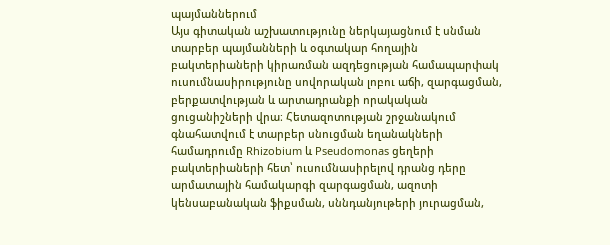պայմաններում
Այս գիտական աշխատությունը ներկայացնում է սնման տարբեր պայմանների և օգտակար հողային բակտերիաների կիրառման ազդեցության համապարփակ ուսումնասիրությունը սովորական լոբու աճի, զարգացման, բերքատվության և արտադրանքի որակական ցուցանիշների վրա։ Հետազոտության շրջանակում գնահատվում է տարբեր սնուցման եղանակների համադրումը Rhizobium և Pseudomonas ցեղերի բակտերիաների հետ՝ ուսումնասիրելով դրանց դերը արմատային համակարգի զարգացման, ազոտի կենսաբանական ֆիքսման, սննդանյութերի յուրացման,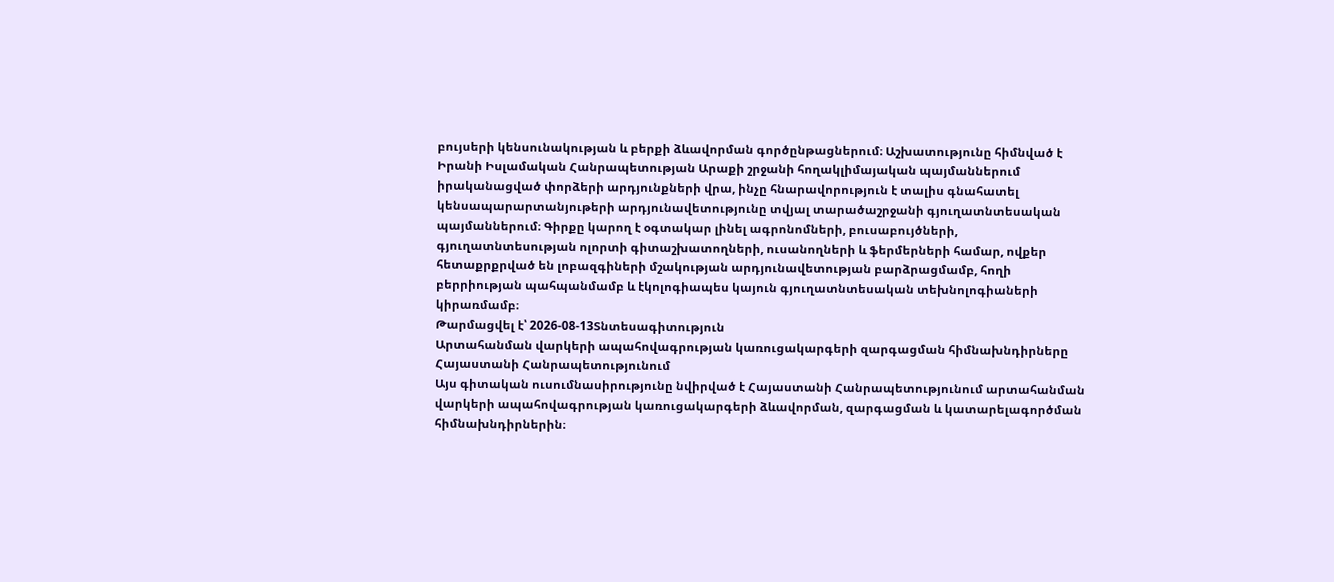բույսերի կենսունակության և բերքի ձևավորման գործընթացներում։ Աշխատությունը հիմնված է Իրանի Իսլամական Հանրապետության Արաքի շրջանի հողակլիմայական պայմաններում իրականացված փորձերի արդյունքների վրա, ինչը հնարավորություն է տալիս գնահատել կենսապարարտանյութերի արդյունավետությունը տվյալ տարածաշրջանի գյուղատնտեսական պայմաններում։ Գիրքը կարող է օգտակար լինել ագրոնոմների, բուսաբույծների, գյուղատնտեսության ոլորտի գիտաշխատողների, ուսանողների և ֆերմերների համար, ովքեր հետաքրքրված են լոբազգիների մշակության արդյունավետության բարձրացմամբ, հողի բերրիության պահպանմամբ և էկոլոգիապես կայուն գյուղատնտեսական տեխնոլոգիաների կիրառմամբ։
Թարմացվել է՝ 2026-08-13Տնտեսագիտություն
Արտահանման վարկերի ապահովագրության կառուցակարգերի զարգացման հիմնախնդիրները Հայաստանի Հանրապետությունում
Այս գիտական ուսումնասիրությունը նվիրված է Հայաստանի Հանրապետությունում արտահանման վարկերի ապահովագրության կառուցակարգերի ձևավորման, զարգացման և կատարելագործման հիմնախնդիրներին։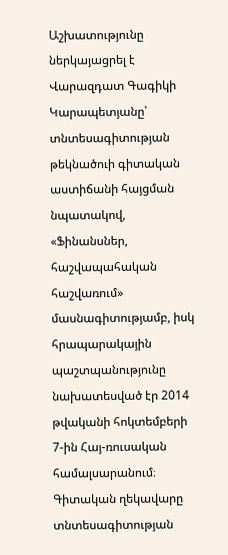Աշխատությունը ներկայացրել է Վարազդատ Գագիկի Կարապետյանը՝ տնտեսագիտության թեկնածուի գիտական աստիճանի հայցման նպատակով, «Ֆինանսներ, հաշվապահական հաշվառում» մասնագիտությամբ, իսկ հրապարակային պաշտպանությունը նախատեսված էր 2014 թվականի հոկտեմբերի 7-ին Հայ-ռուսական համալսարանում։ Գիտական ղեկավարը տնտեսագիտության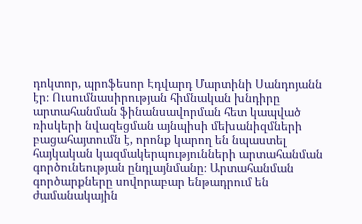դոկտոր, պրոֆեսոր Էդվարդ Մարտինի Սանդոյանն էր։ Ուսումնասիրության հիմնական խնդիրը արտահանման ֆինանսավորման հետ կապված ռիսկերի նվազեցման այնպիսի մեխանիզմների բացահայտումն է, որոնք կարող են նպաստել հայկական կազմակերպությունների արտահանման գործունեության ընդլայնմանը։ Արտահանման գործարքները սովորաբար ենթադրում են ժամանակային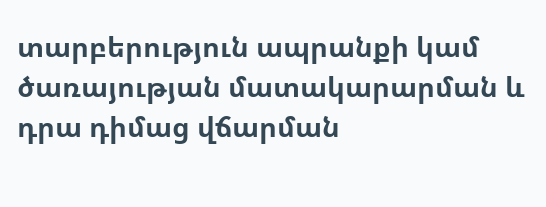տարբերություն ապրանքի կամ ծառայության մատակարարման և դրա դիմաց վճարման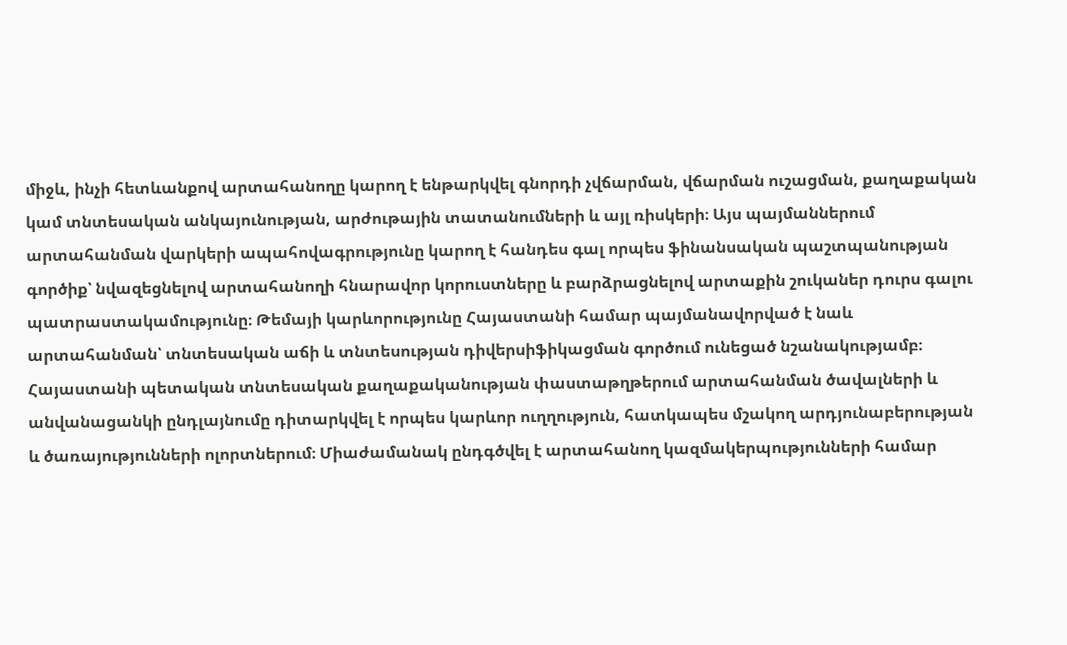միջև, ինչի հետևանքով արտահանողը կարող է ենթարկվել գնորդի չվճարման, վճարման ուշացման, քաղաքական կամ տնտեսական անկայունության, արժութային տատանումների և այլ ռիսկերի։ Այս պայմաններում արտահանման վարկերի ապահովագրությունը կարող է հանդես գալ որպես ֆինանսական պաշտպանության գործիք՝ նվազեցնելով արտահանողի հնարավոր կորուստները և բարձրացնելով արտաքին շուկաներ դուրս գալու պատրաստակամությունը։ Թեմայի կարևորությունը Հայաստանի համար պայմանավորված է նաև արտահանման՝ տնտեսական աճի և տնտեսության դիվերսիֆիկացման գործում ունեցած նշանակությամբ։ Հայաստանի պետական տնտեսական քաղաքականության փաստաթղթերում արտահանման ծավալների և անվանացանկի ընդլայնումը դիտարկվել է որպես կարևոր ուղղություն, հատկապես մշակող արդյունաբերության և ծառայությունների ոլորտներում։ Միաժամանակ ընդգծվել է արտահանող կազմակերպությունների համար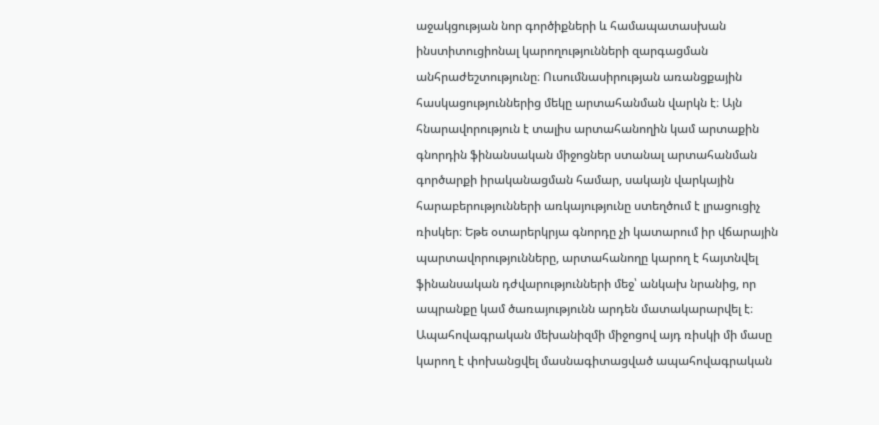աջակցության նոր գործիքների և համապատասխան ինստիտուցիոնալ կարողությունների զարգացման անհրաժեշտությունը։ Ուսումնասիրության առանցքային հասկացություններից մեկը արտահանման վարկն է։ Այն հնարավորություն է տալիս արտահանողին կամ արտաքին գնորդին ֆինանսական միջոցներ ստանալ արտահանման գործարքի իրականացման համար, սակայն վարկային հարաբերությունների առկայությունը ստեղծում է լրացուցիչ ռիսկեր։ Եթե օտարերկրյա գնորդը չի կատարում իր վճարային պարտավորությունները, արտահանողը կարող է հայտնվել ֆինանսական դժվարությունների մեջ՝ անկախ նրանից, որ ապրանքը կամ ծառայությունն արդեն մատակարարվել է։ Ապահովագրական մեխանիզմի միջոցով այդ ռիսկի մի մասը կարող է փոխանցվել մասնագիտացված ապահովագրական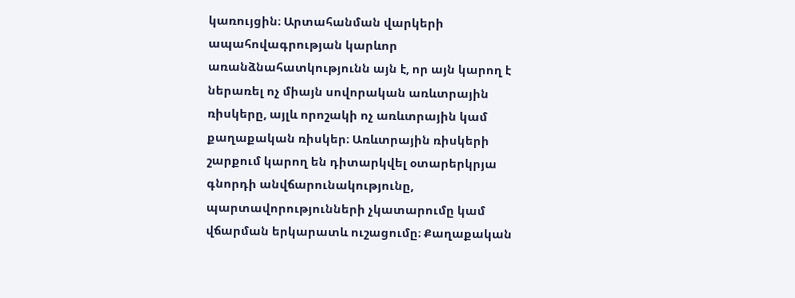կառույցին։ Արտահանման վարկերի ապահովագրության կարևոր առանձնահատկությունն այն է, որ այն կարող է ներառել ոչ միայն սովորական առևտրային ռիսկերը, այլև որոշակի ոչ առևտրային կամ քաղաքական ռիսկեր։ Առևտրային ռիսկերի շարքում կարող են դիտարկվել օտարերկրյա գնորդի անվճարունակությունը, պարտավորությունների չկատարումը կամ վճարման երկարատև ուշացումը։ Քաղաքական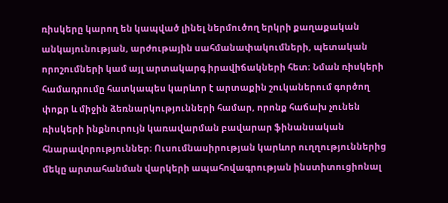ռիսկերը կարող են կապված լինել ներմուծող երկրի քաղաքական անկայունության, արժութային սահմանափակումների, պետական որոշումների կամ այլ արտակարգ իրավիճակների հետ։ Նման ռիսկերի համադրումը հատկապես կարևոր է արտաքին շուկաներում գործող փոքր և միջին ձեռնարկությունների համար, որոնք հաճախ չունեն ռիսկերի ինքնուրույն կառավարման բավարար ֆինանսական հնարավորություններ։ Ուսումնասիրության կարևոր ուղղություններից մեկը արտահանման վարկերի ապահովագրության ինստիտուցիոնալ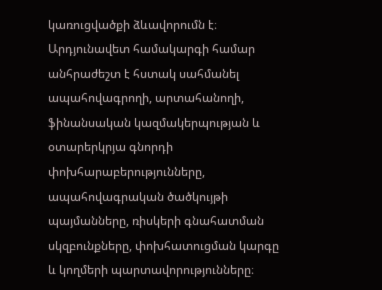կառուցվածքի ձևավորումն է։ Արդյունավետ համակարգի համար անհրաժեշտ է հստակ սահմանել ապահովագրողի, արտահանողի, ֆինանսական կազմակերպության և օտարերկրյա գնորդի փոխհարաբերությունները, ապահովագրական ծածկույթի պայմանները, ռիսկերի գնահատման սկզբունքները, փոխհատուցման կարգը և կողմերի պարտավորությունները։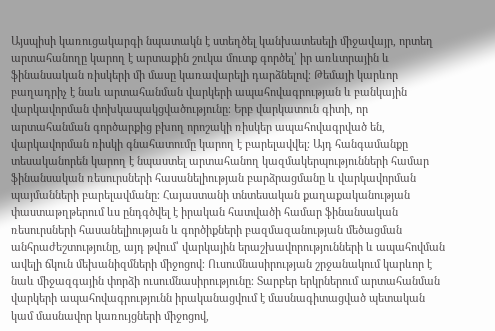Այսպիսի կառուցակարգի նպատակն է ստեղծել կանխատեսելի միջավայր, որտեղ արտահանողը կարող է արտաքին շուկա մուտք գործել՝ իր առևտրային և ֆինանսական ռիսկերի մի մասը կառավարելի դարձնելով։ Թեմայի կարևոր բաղադրիչ է նաև արտահանման վարկերի ապահովագրության և բանկային վարկավորման փոխկապակցվածությունը։ Երբ վարկատուն գիտի, որ արտահանման գործարքից բխող որոշակի ռիսկեր ապահովագրված են, վարկավորման ռիսկի գնահատումը կարող է բարելավվել։ Այդ հանգամանքը տեսականորեն կարող է նպաստել արտահանող կազմակերպությունների համար ֆինանսական ռեսուրսների հասանելիության բարձրացմանը և վարկավորման պայմանների բարելավմանը։ Հայաստանի տնտեսական քաղաքականության փաստաթղթերում ևս ընդգծվել է իրական հատվածի համար ֆինանսական ռեսուրսների հասանելիության և գործիքների բազմազանության մեծացման անհրաժեշտությունը, այդ թվում՝ վարկային երաշխավորությունների և ապահովման ավելի ճկուն մեխանիզմների միջոցով։ Ուսումնասիրության շրջանակում կարևոր է նաև միջազգային փորձի ուսումնասիրությունը։ Տարբեր երկրներում արտահանման վարկերի ապահովագրությունն իրականացվում է մասնագիտացված պետական կամ մասնավոր կառույցների միջոցով,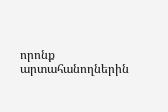որոնք արտահանողներին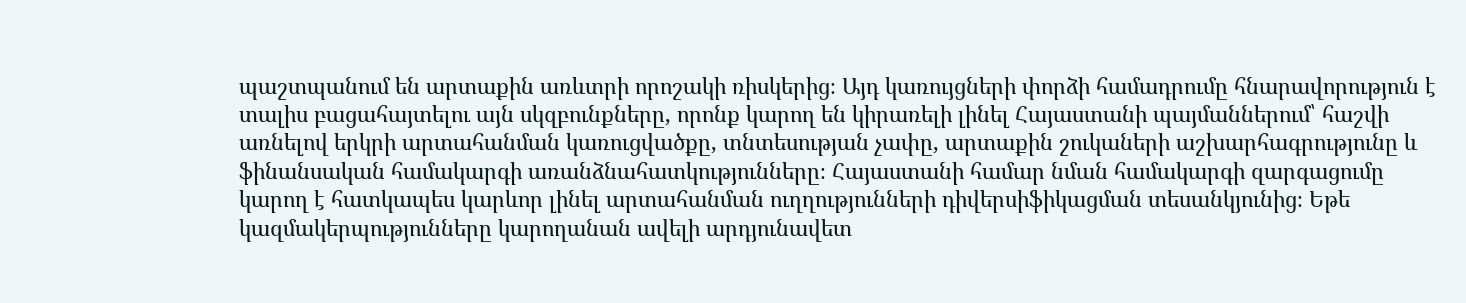պաշտպանում են արտաքին առևտրի որոշակի ռիսկերից։ Այդ կառույցների փորձի համադրումը հնարավորություն է տալիս բացահայտելու այն սկզբունքները, որոնք կարող են կիրառելի լինել Հայաստանի պայմաններում՝ հաշվի առնելով երկրի արտահանման կառուցվածքը, տնտեսության չափը, արտաքին շուկաների աշխարհագրությունը և ֆինանսական համակարգի առանձնահատկությունները։ Հայաստանի համար նման համակարգի զարգացումը կարող է հատկապես կարևոր լինել արտահանման ուղղությունների դիվերսիֆիկացման տեսանկյունից։ Եթե կազմակերպությունները կարողանան ավելի արդյունավետ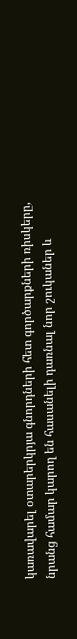կառավարել օտարերկրյա գնորդների հետ գործարքների ռիսկերը, նրանց համար կարող են հասանելի դառնալ նոր շուկաներ և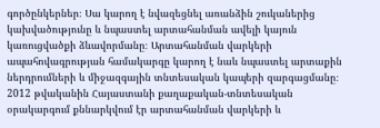գործընկերներ։ Սա կարող է նվազեցնել առանձին շուկաներից կախվածությունը և նպաստել արտահանման ավելի կայուն կառուցվածքի ձևավորմանը։ Արտահանման վարկերի ապահովագրության համակարգը կարող է նաև նպաստել արտաքին ներդրումների և միջազգային տնտեսական կապերի զարգացմանը։ 2012 թվականին Հայաստանի քաղաքական-տնտեսական օրակարգում քննարկվում էր արտահանման վարկերի և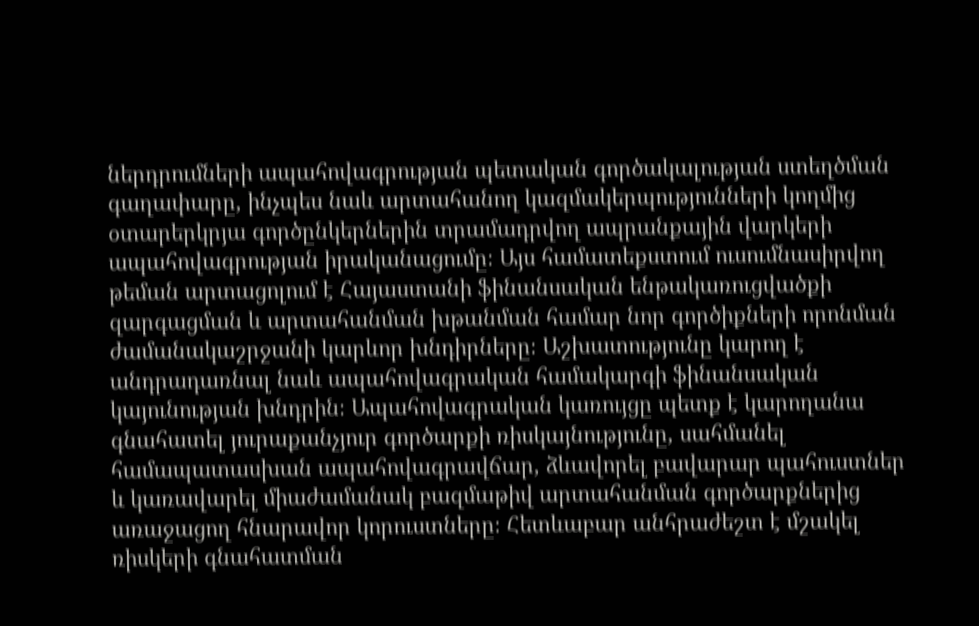ներդրումների ապահովագրության պետական գործակալության ստեղծման գաղափարը, ինչպես նաև արտահանող կազմակերպությունների կողմից օտարերկրյա գործընկերներին տրամադրվող ապրանքային վարկերի ապահովագրության իրականացումը։ Այս համատեքստում ուսումնասիրվող թեման արտացոլում է Հայաստանի ֆինանսական ենթակառուցվածքի զարգացման և արտահանման խթանման համար նոր գործիքների որոնման ժամանակաշրջանի կարևոր խնդիրները։ Աշխատությունը կարող է անդրադառնալ նաև ապահովագրական համակարգի ֆինանսական կայունության խնդրին։ Ապահովագրական կառույցը պետք է կարողանա գնահատել յուրաքանչյուր գործարքի ռիսկայնությունը, սահմանել համապատասխան ապահովագրավճար, ձևավորել բավարար պահուստներ և կառավարել միաժամանակ բազմաթիվ արտահանման գործարքներից առաջացող հնարավոր կորուստները։ Հետևաբար անհրաժեշտ է մշակել ռիսկերի գնահատման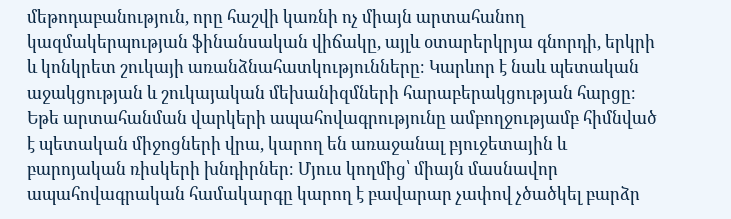մեթոդաբանություն, որը հաշվի կառնի ոչ միայն արտահանող կազմակերպության ֆինանսական վիճակը, այլև օտարերկրյա գնորդի, երկրի և կոնկրետ շուկայի առանձնահատկությունները։ Կարևոր է նաև պետական աջակցության և շուկայական մեխանիզմների հարաբերակցության հարցը։ Եթե արտահանման վարկերի ապահովագրությունը ամբողջությամբ հիմնված է պետական միջոցների վրա, կարող են առաջանալ բյուջետային և բարոյական ռիսկերի խնդիրներ։ Մյուս կողմից՝ միայն մասնավոր ապահովագրական համակարգը կարող է բավարար չափով չծածկել բարձր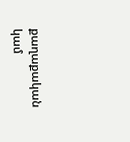քաղաքական կամ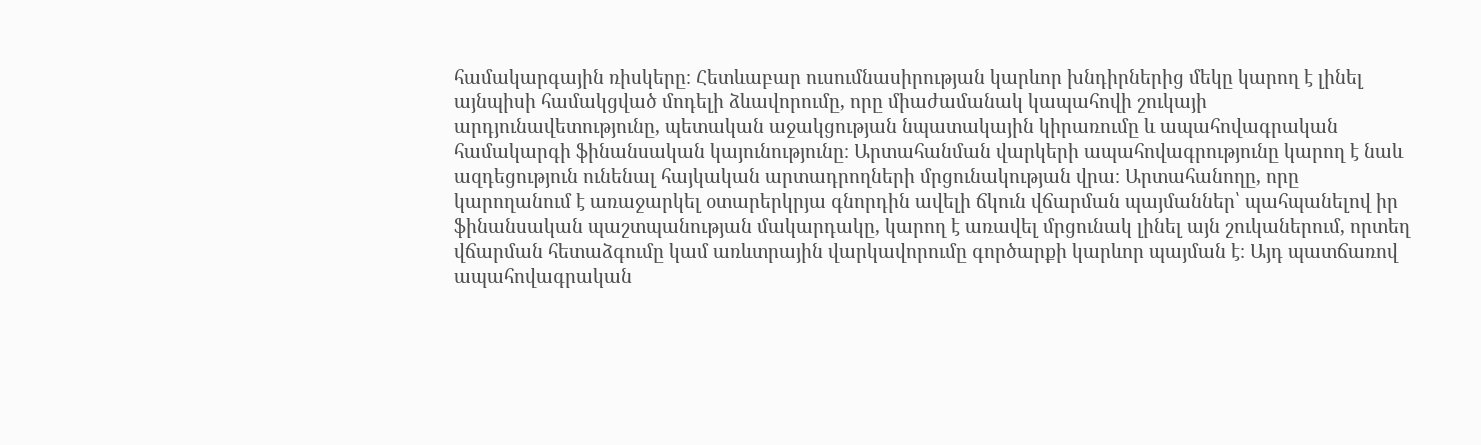համակարգային ռիսկերը։ Հետևաբար ուսումնասիրության կարևոր խնդիրներից մեկը կարող է լինել այնպիսի համակցված մոդելի ձևավորումը, որը միաժամանակ կապահովի շուկայի արդյունավետությունը, պետական աջակցության նպատակային կիրառումը և ապահովագրական համակարգի ֆինանսական կայունությունը։ Արտահանման վարկերի ապահովագրությունը կարող է նաև ազդեցություն ունենալ հայկական արտադրողների մրցունակության վրա։ Արտահանողը, որը կարողանում է առաջարկել օտարերկրյա գնորդին ավելի ճկուն վճարման պայմաններ՝ պահպանելով իր ֆինանսական պաշտպանության մակարդակը, կարող է առավել մրցունակ լինել այն շուկաներում, որտեղ վճարման հետաձգումը կամ առևտրային վարկավորումը գործարքի կարևոր պայման է։ Այդ պատճառով ապահովագրական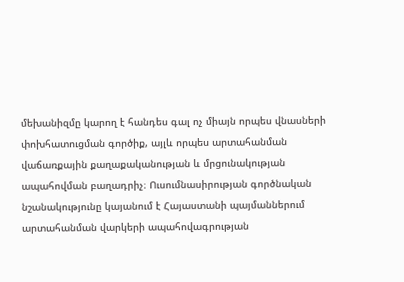մեխանիզմը կարող է հանդես գալ ոչ միայն որպես վնասների փոխհատուցման գործիք, այլև որպես արտահանման վաճառքային քաղաքականության և մրցունակության ապահովման բաղադրիչ։ Ուսումնասիրության գործնական նշանակությունը կայանում է Հայաստանի պայմաններում արտահանման վարկերի ապահովագրության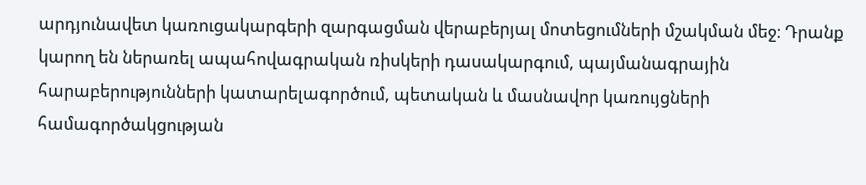արդյունավետ կառուցակարգերի զարգացման վերաբերյալ մոտեցումների մշակման մեջ։ Դրանք կարող են ներառել ապահովագրական ռիսկերի դասակարգում, պայմանագրային հարաբերությունների կատարելագործում, պետական և մասնավոր կառույցների համագործակցության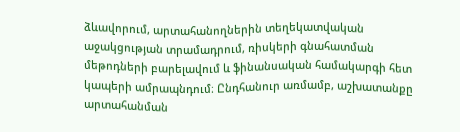ձևավորում, արտահանողներին տեղեկատվական աջակցության տրամադրում, ռիսկերի գնահատման մեթոդների բարելավում և ֆինանսական համակարգի հետ կապերի ամրապնդում։ Ընդհանուր առմամբ, աշխատանքը արտահանման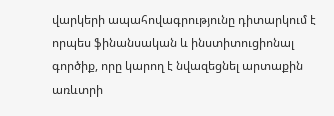վարկերի ապահովագրությունը դիտարկում է որպես ֆինանսական և ինստիտուցիոնալ գործիք, որը կարող է նվազեցնել արտաքին առևտրի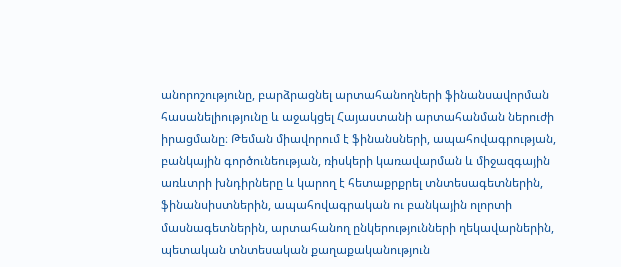անորոշությունը, բարձրացնել արտահանողների ֆինանսավորման հասանելիությունը և աջակցել Հայաստանի արտահանման ներուժի իրացմանը։ Թեման միավորում է ֆինանսների, ապահովագրության, բանկային գործունեության, ռիսկերի կառավարման և միջազգային առևտրի խնդիրները և կարող է հետաքրքրել տնտեսագետներին, ֆինանսիստներին, ապահովագրական ու բանկային ոլորտի մասնագետներին, արտահանող ընկերությունների ղեկավարներին, պետական տնտեսական քաղաքականություն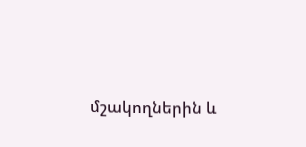մշակողներին և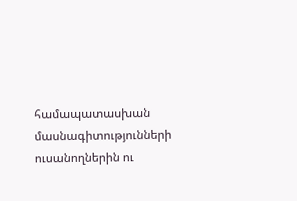համապատասխան մասնագիտությունների ուսանողներին ու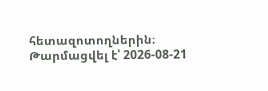հետազոտողներին։
Թարմացվել է՝ 2026-08-21